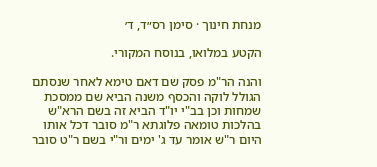מנחת חינוך · סימן רס״ד, ד׳

הקטע במלואו, בנוסח המקורי.

והנה הר"מ פסק שם דאם טימא לאחר שנסתם הגולל לוקה והכסף משנה הביא שם ממסכת שמחות וכן בב"י יו"ד הביא זה בשם הרא"ש בהלכות טומאה פלוגתא ר"מ סובר דכל אותו היום ר"ש אומר עד ג' ימים ור"י בשם ר"ט סובר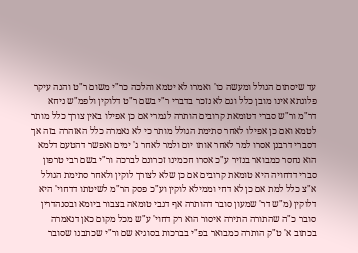עד שיסתום הגולל ומעשה כו' ואמרו לא יטמא והלכה כר"י משום ר"ט והנה עיקר פלוגתא אינו מובן כלל וגם לא נזכר בדברי ר"י בשם ר"ט דלוקין ולפמ"ש ניחא דר"מ ור"ש סברי דטומאת קרובים הותרה לגמרי אם כן אפילו באין צורך כלל מותר לטמא ואם כן אפילו לאחר סתימת הגולל מותר כי לא נאמרה כלל האזהרה בזה אך דסברי דרבנן אסרו למר לאחר אותו יום ולמר לאחר ג' ימים ואפשר דהטעם דלמא הוא נחסר כמבואר בנזיר ע"כ אסרו חכמינו זכרונם לברכה ור"י בשם רבי טרפון סברי דדחויה היא טומאת קרובים אם כן שלא לצורך לוקין ולאחר סתימת הגולל א"צ כלל למת אם כן לא דחי וממילא לוקין וע"כ פסק הר"מ לשיטתו דדחוי' היא דלוקין (מ"ש דר' שמעון סובר דהותרה אף דגבי טומאה בצבור ביומא ובסנהדרין סובר כ"ה שהתורה התירה איסור הוא רק דחוי' ע"ש מכל מקום כאן דנאמרה בכתוב א' ט"ק הותרה כמבואר בפ"י בברכות בסוגיא שם ור"י שכתבנו שסובר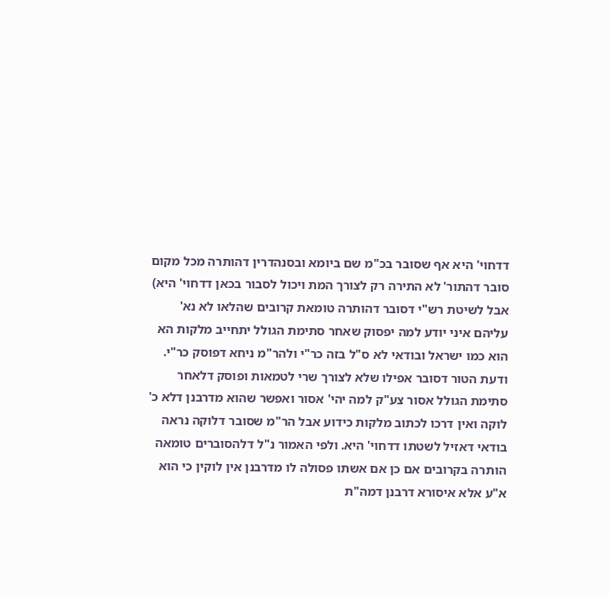דדחוי' היא אף שסובר בכ"מ שם ביומא ובסנהדרין דהותרה מכל מקום סובר דהתור' לא התירה רק לצורך המת ויכול לסבור בכאן דדחוי' היא) אבל לשיטת רש"י דסובר דהותרה טומאת קרובים שהלאו לא נא' עליהם איני יודע למה יפסוק שאחר סתימת הגולל יתחייב מלקות הא הוא כמו ישראל ובודאי לא ס"ל בזה כר"י ולהר"מ ניחא דפוסק כר"י. ודעת הטור דסובר אפילו שלא לצורך שרי לטמאות ופוסק דלאחר סתימת הגולל אסור צע"ק למה יהי' אסור ואפשר שהוא מדרבנן דלא כ' לוקה ואין דרכו לכתוב מלקות כידוע אבל הר"מ שסובר דלוקה נראה בודאי דאזיל לשטתו דדחוי' היא. ולפי האמור נ"ל דלהסוברים טומאה הותרה בקרובים אם כן אם אשתו פסולה לו מדרבנן אין לוקין כי הוא א"ע אלא איסורא דרבנן דמה"ת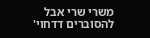משרי שרי אבל להסוברים דדחוי'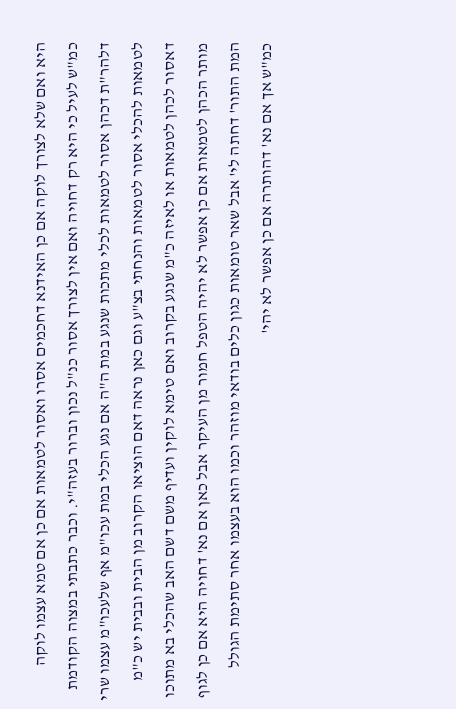היא ואם שלא לצורך לוקה אם כן האידנא דחכמים אסרו ואסור לטמאות אם כן אם טמא עצמו לוקה כמ"ש לעיל כי היא רק דחויה ואם אין לצורך אסור כנ"ל נכון וברור בעזה"י. וכבר כתבתי במצוה הקודמת דלהר"ת דכהן אסור לטמאות לכלי מתכות שנגע במת ה"ה אם נגע הכלי במת עכו"מ אף שלעכו"מ עצמו שרי לטמאות להכלי אסור לטמאות והנחתי בצ"ע וגם כאן נראה דאם הוציאו הקרוב מן הבית ובבית יש כ"מ דאסור לכהן לטמאות או לאיזה כ"מ שנגע בקרוב ואם טימא לוקין ועדיף משם דשם האב שהכלי בא מתוכו מותר הכהן לטמאות אם כן אפשר לא יהיה הטפל חמור מן העיקר אבל כאן אם נא' דחויה היא אם כן לגוף המת התור' דחתה לי' אבל שאר טומאות כגון כלים בודאי מוזהר וכמו הוא בעצמו אחר סתימת הגולל כמ"ש אך אם נא' דהותרה אם כן אפשר לא יהי'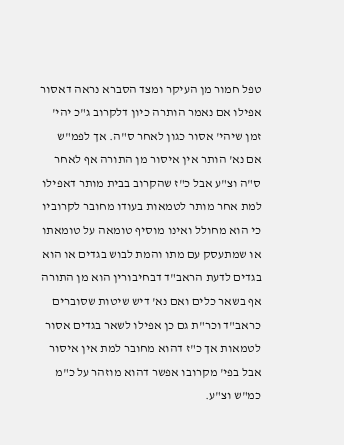טפל חמור מן העיקר ומצד הסברא נראה דאסור אפילו אם נאמר הותרה כיון דלקרוב ג"כ יהי' זמן שיהי' אסור כגון לאחר ס"ה. אך לפמ"ש אם נא' הותר אין איסור מן התורה אף לאחר ס"ה וצ"ע אבל כ"ז שהקרוב בבית מותר דאפילו למת אחר מותר לטמאות בעודו מחובר לקרוביו כי הוא מחולל ואינו מוסיף טומאה על טומאתו או שמתעסק עם מתו והמת לבוש בגדים או הוא בגדים לדעת הראב"ד דבחיבורין הוא מן התורה אף בשאר כלים ואם נא' דיש שיטות שסוברים כראב"ד וכר"ת גם כן אפילו לשאר בגדים אסור לטמאות אך כ"ז דהוא מחובר למת אין איסור אבל בפי' מקרובו אפשר דהוא מוזהר על כ"מ כמ"ש וצ"ע.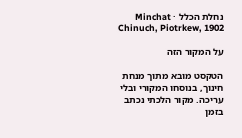נחלת הכלל · Minchat Chinuch, Piotrkew, 1902

על המקור הזה

הטקסט מובא מתוך מנחת חינוך, בנוסחו המקורי ובלי עריכה. מקור הלכתי נכתב בזמן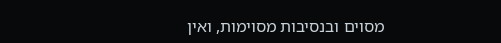מסוים ובנסיבות מסוימות, ואין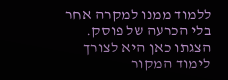ללמוד ממנו למקרה אחר בלי הכרעה של פוסק. הצגתו כאן היא לצורך לימוד המקור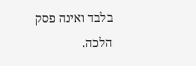בלבד ואינה פסק הלכה.